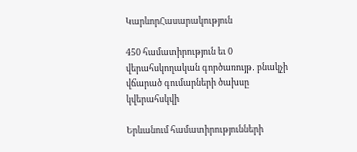ԿարևորՀասարակություն

450 համատիրություն եւ 0 վերահսկողական գործառույթ․ բնակչի վճարած գումարների ծախսը կվերահսկվի

Երևանում համատիրությունների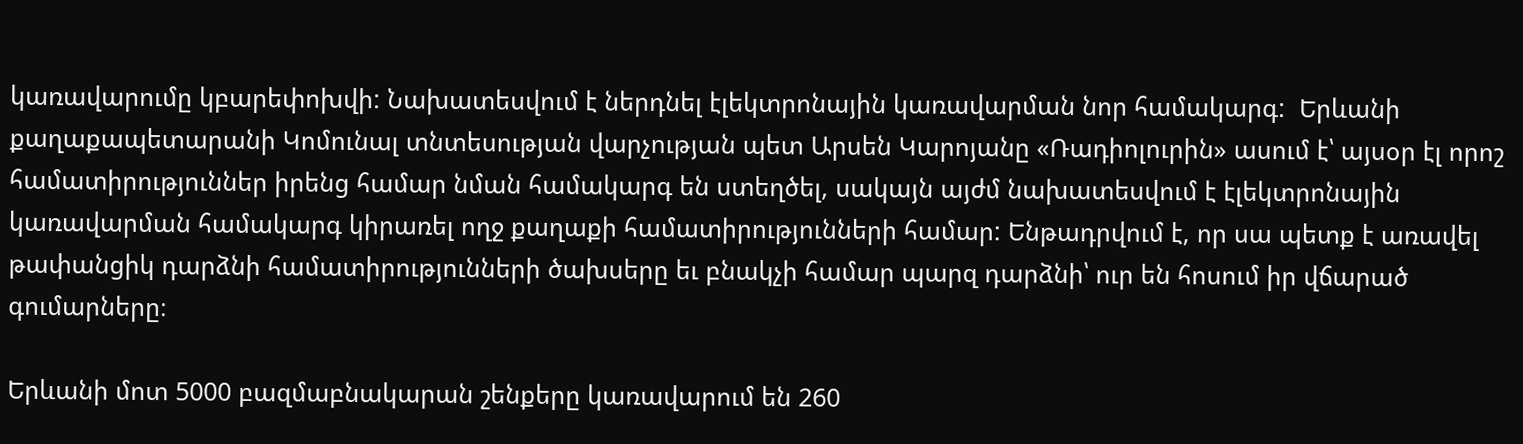կառավարումը կբարեփոխվի: Նախատեսվում է ներդնել էլեկտրոնային կառավարման նոր համակարգ:  Երևանի քաղաքապետարանի Կոմունալ տնտեսության վարչության պետ Արսեն Կարոյանը «Ռադիոլուրին» ասում է՝ այսօր էլ որոշ համատիրություններ իրենց համար նման համակարգ են ստեղծել, սակայն այժմ նախատեսվում է էլեկտրոնային կառավարման համակարգ կիրառել ողջ քաղաքի համատիրությունների համար: Ենթադրվում է, որ սա պետք է առավել թափանցիկ դարձնի համատիրությունների ծախսերը եւ բնակչի համար պարզ դարձնի՝ ուր են հոսում իր վճարած գումարները։

Երևանի մոտ 5000 բազմաբնակարան շենքերը կառավարում են 260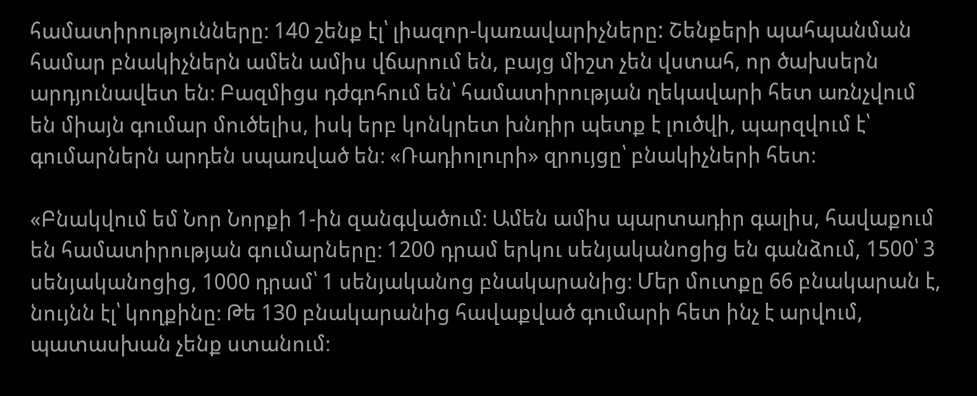համատիրությունները։ 140 շենք էլ՝ լիազոր-կառավարիչները: Շենքերի պահպանման համար բնակիչներն ամեն ամիս վճարում են, բայց միշտ չեն վստահ, որ ծախսերն  արդյունավետ են։ Բազմիցս դժգոհում են՝ համատիրության ղեկավարի հետ առնչվում են միայն գումար մուծելիս, իսկ երբ կոնկրետ խնդիր պետք է լուծվի, պարզվում է՝ գումարներն արդեն սպառված են։ «Ռադիոլուրի» զրույցը՝ բնակիչների հետ։

«Բնակվում եմ Նոր Նորքի 1-ին զանգվածում։ Ամեն ամիս պարտադիր գալիս, հավաքում են համատիրության գումարները։ 1200 դրամ երկու սենյականոցից են գանձում, 1500՝ 3 սենյականոցից, 1000 դրամ՝ 1 սենյականոց բնակարանից։ Մեր մուտքը 66 բնակարան է, նույնն էլ՝ կողքինը։ Թե 130 բնակարանից հավաքված գումարի հետ ինչ է արվում, պատասխան չենք ստանում։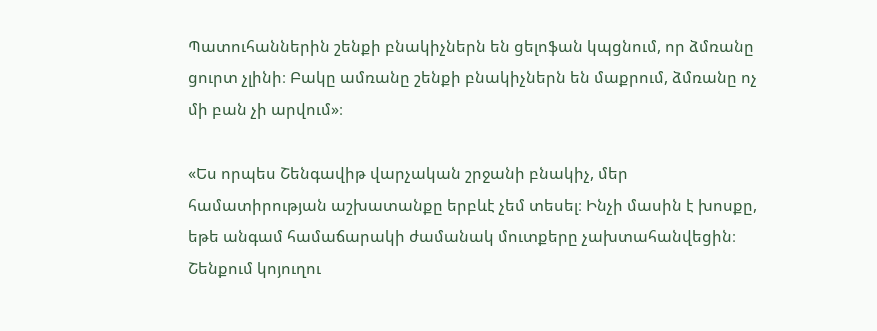Պատուհաններին շենքի բնակիչներն են ցելոֆան կպցնում, որ ձմռանը ցուրտ չլինի։ Բակը ամռանը շենքի բնակիչներն են մաքրում, ձմռանը ոչ մի բան չի արվում»։

«Ես որպես Շենգավիթ վարչական շրջանի բնակիչ, մեր համատիրության աշխատանքը երբևէ չեմ տեսել։ Ինչի մասին է խոսքը, եթե անգամ համաճարակի ժամանակ մուտքերը չախտահանվեցին։ Շենքում կոյուղու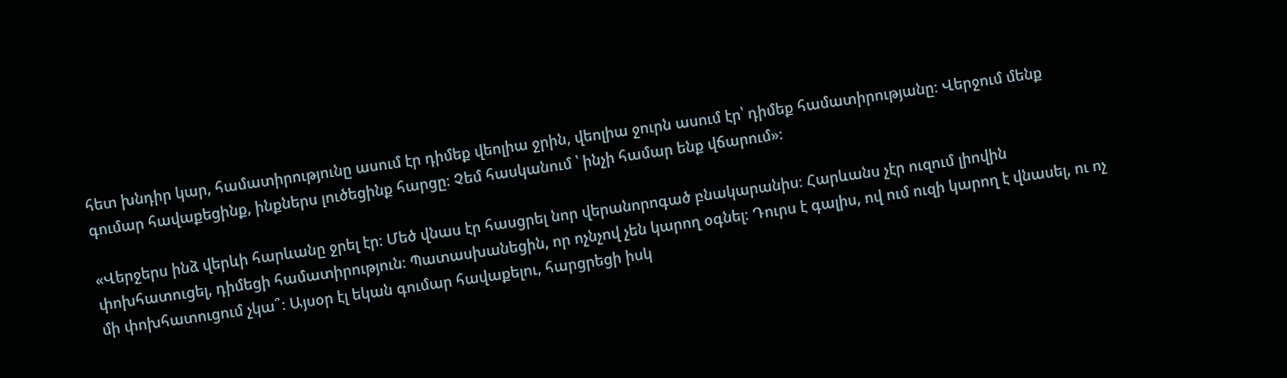հետ խնդիր կար, համատիրությունը ասում էր դիմեք վեոլիա ջրին, վեոլիա ջուրն ասում էր՝ դիմեք համատիրությանը։ Վերջում մենք գումար հավաքեցինք, ինքներս լուծեցինք հարցը։ Չեմ հասկանում ՝ ինչի համար ենք վճարում»։

«Վերջերս ինձ վերևի հարևանը ջրել էր։ Մեծ վնաս էր հասցրել նոր վերանորոգած բնակարանիս։ Հարևանս չէր ուզում լիովին  փոխհատուցել, դիմեցի համատիրություն։ Պատասխանեցին, որ ոչնչով չեն կարող օգնել։ Դուրս է գալիս, ով ում ուզի կարող է վնասել, ու ոչ մի փոխհատուցում չկա՞։ Այսօր էլ եկան գումար հավաքելու, հարցրեցի իսկ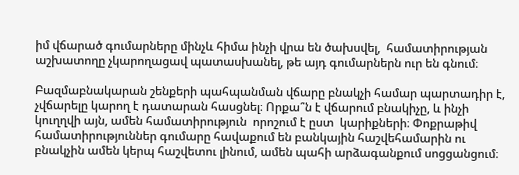իմ վճարած գումարները մինչև հիմա ինչի վրա են ծախսվել,  համատիրության աշխատողը չկարողացավ պատասխանել, թե այդ գումարներն ուր են գնում։

Բազմաբնակարան շենքերի պահպանման վճարը բնակչի համար պարտադիր է, չվճարելը կարող է դատարան հասցնել։ Որքա՞ն է վճարում բնակիչը, և ինչի կուղղվի այն, ամեն համատիրություն  որոշում է ըստ  կարիքների։ Փոքրաթիվ համատիրություններ գումարը հավաքում են բանկային հաշվեհամարին ու բնակչին ամեն կերպ հաշվետու լինում, ամեն պահի արձագանքում սոցցանցում։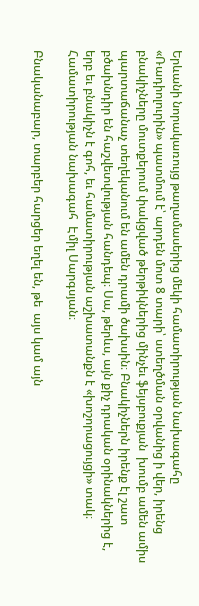Երևանի նորակառույց թաղամասերից մեկի համատիրության նախագահը «Ռադիոլուրին» պատմում է՝ արդեն մոտ 8 տարի՝ ստեղծման օրվանից ի վեր, իրենց բնակիչները մուտքերում փակցված թերթիկներից մինչեւ ֆեյսբուքյան  խումբ ամեն ամիս պարտաճանաչ տեղեկանում են ամեն դրամի ծախսին։ Բնակիչներն իրենք էլ շատ բծախնդիր են հաշվետվության հանդեպ։ Սա, թերևս, այն քիչ դրական օրինակներից է, երբ եւ բնակիչն է գոհ, եւ համատիրության աշխատանքն է «խոշորացույցի» տակ։ Համատիրության նախագահ  Էմիլ Սարգսյան։

Բնականաբար, տարբեր հարցեր եղել են, թե  այս կամ այն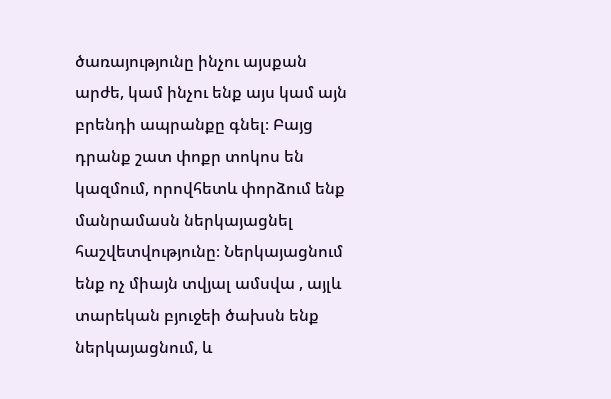ծառայությունը ինչու այսքան արժե, կամ ինչու ենք այս կամ այն բրենդի ապրանքը գնել։ Բայց դրանք շատ փոքր տոկոս են կազմում, որովհետև փորձում ենք մանրամասն ներկայացնել հաշվետվությունը։ Ներկայացնում ենք ոչ միայն տվյալ ամսվա , այլև  տարեկան բյուջեի ծախսն ենք ներկայացնում, և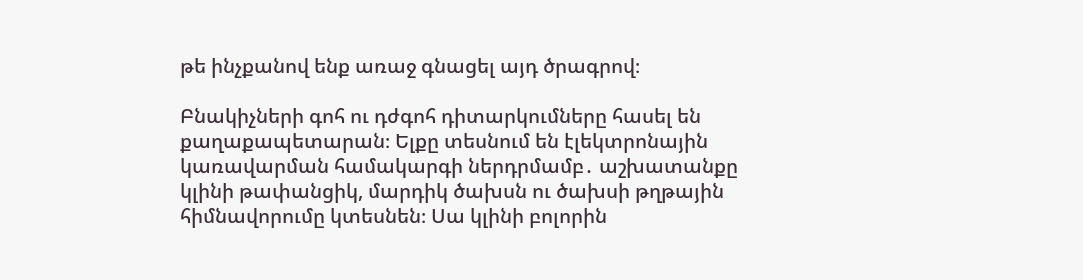թե ինչքանով ենք առաջ գնացել այդ ծրագրով։

Բնակիչների գոհ ու դժգոհ դիտարկումները հասել են քաղաքապետարան։ Ելքը տեսնում են էլեկտրոնային կառավարման համակարգի ներդրմամբ․ աշխատանքը կլինի թափանցիկ, մարդիկ ծախսն ու ծախսի թղթային հիմնավորումը կտեսնեն։ Սա կլինի բոլորին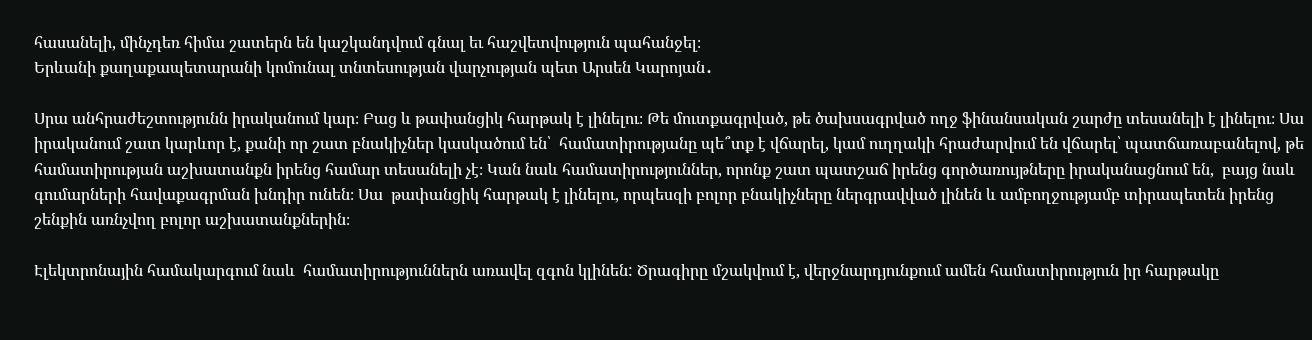հասանելի, մինչդեռ հիմա շատերն են կաշկանդվում գնալ եւ հաշվետվություն պահանջել։
Երևանի քաղաքապետարանի կոմունալ տնտեսության վարչության պետ Արսեն Կարոյան․

Սրա անհրաժեշտությունն իրականում կար։ Բաց և թափանցիկ հարթակ է լինելու։ Թե մուտքագրված, թե ծախսագրված ողջ ֆինանսական շարժը տեսանելի է լինելու։ Սա իրականում շատ կարևոր է, քանի որ շատ բնակիչներ կասկածում են՝  համատիրությանը պե՞տք է վճարել, կամ ուղղակի հրաժարվում են վճարել՝ պատճառաբանելով, թե համատիրության աշխատանքն իրենց համար տեսանելի չէ։ Կան նաև համատիրություններ, որոնք շատ պատշաճ իրենց գործառույթները իրականացնում են,  բայց նաև գումարների հավաքագրման խնդիր ունեն։ Սա  թափանցիկ հարթակ է լինելու, որպեսզի բոլոր բնակիչները ներգրավված լինեն և ամբողջությամբ տիրապետեն իրենց շենքին առնչվող բոլոր աշխատանքներին։

Էլեկտրոնային համակարգում նաև  համատիրություններն առավել զգոն կլինեն: Ծրագիրը մշակվում է, վերջնարդյունքում ամեն համատիրություն իր հարթակը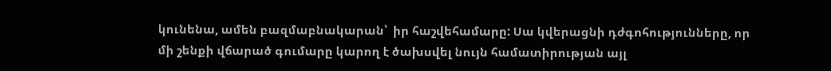կունենա, ամեն բազմաբնակարան՝  իր հաշվեհամարը: Սա կվերացնի դժգոհությունները, որ մի շենքի վճարած գումարը կարող է ծախսվել նույն համատիրության այլ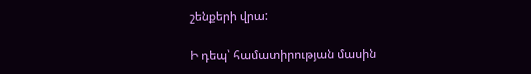շենքերի վրա:

Ի դեպ՝ համատիրության մասին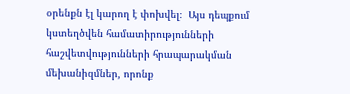օրենքն էլ կարող է փոխվել։  Այս դեպքում կստեղծվեն համատիրությունների հաշվետվությունների հրապարակման մեխանիզմներ, որոնք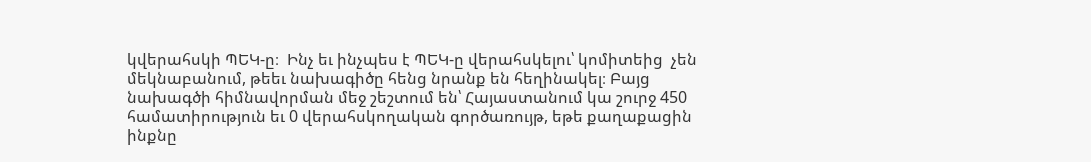կվերահսկի ՊԵԿ-ը։  Ինչ եւ ինչպես է ՊԵԿ-ը վերահսկելու՝ կոմիտեից  չեն մեկնաբանում, թեեւ նախագիծը հենց նրանք են հեղինակել։ Բայց նախագծի հիմնավորման մեջ շեշտում են՝ Հայաստանում կա շուրջ 450 համատիրություն եւ 0 վերահսկողական գործառույթ, եթե քաղաքացին ինքնը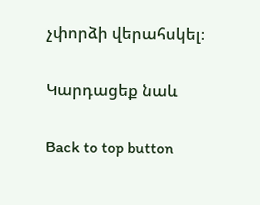չփորձի վերահսկել։

Կարդացեք նաև

Back to top button